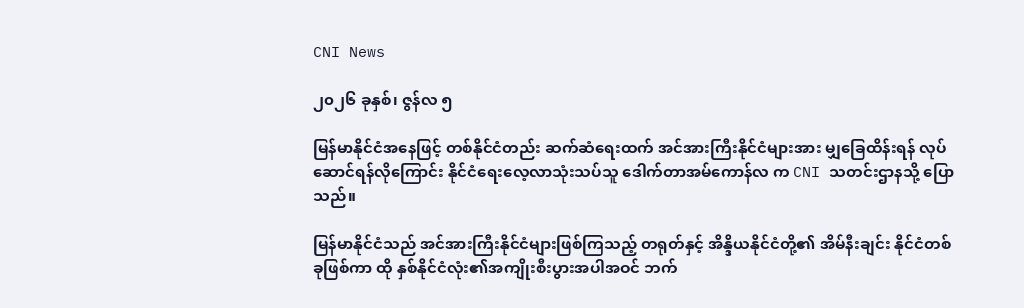CNI News

၂၀၂၆ ခုနှစ်၊ ဇွန်လ ၅

မြန်မာနိုင်ငံအနေဖြင့် တစ်နိုင်ငံတည်း ဆက်ဆံရေးထက် အင်အားကြီးနိုင်ငံများအား မျှခြေထိန်းရန် လုပ်ဆောင်ရန်လိုကြောင်း နိုင်ငံရေးလေ့လာသုံးသပ်သူ ဒေါက်တာအမ်ကောန်လ က CNI သတင်းဌာနသို့ ပြောသည်။

မြန်မာနိုင်ငံသည် အင်အားကြီးနိုင်ငံများဖြစ်ကြသည့် တရုတ်နှင့် အိန္ဒိယနိုင်ငံတို့၏ အိမ်နီးချင်း နိုင်ငံတစ်ခုဖြစ်ကာ ထို နှစ်နိုင်ငံလုံး၏အကျိုးစီးပွားအပါအဝင် ဘက်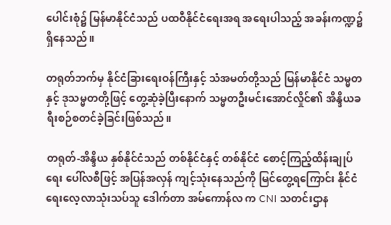ပေါင်းစုံ၌ မြန်မာနိုင်ငံသည် ပထဝီနိုင်ငံရေးအရ အရေးပါသည့် အခန်းကဏ္ဍ၌ ရှိနေသည်။

တရုတ်ဘက်မှ နိုင်ငံခြားရေးဝန်ကြီးနှင့် သံအမတ်တို့သည် မြန်မာနိုင်ငံ သမ္မတနှင့် ဒုသမ္မတတို့ဖြင့် တွေ့ဆုံခဲ့ပြီးနောက် သမ္မတဦးမင်းအောင်လှိုင်၏ အိန္ဒိယခရီးစဉ်စတင်ခဲ့ခြင်းဖြစ်သည်။

တရုတ်-အိန္ဒိယ နှစ်နိုင်ငံသည် တစ်နိုင်ငံနှင့် တစ်နိုင်ငံ စောင့်ကြည့်ထိန်းချုပ်ရေး ပေါ်လစီဖြင့် အပြန်အလှန် ကျင့်သုံးနေသည်ကို မြင်တွေ့ရကြောင်း နိုင်ငံရေးလေ့လာသုံးသပ်သူ ဒေါက်တာ အမ်ကောန်လ က CNI သတင်းဌာန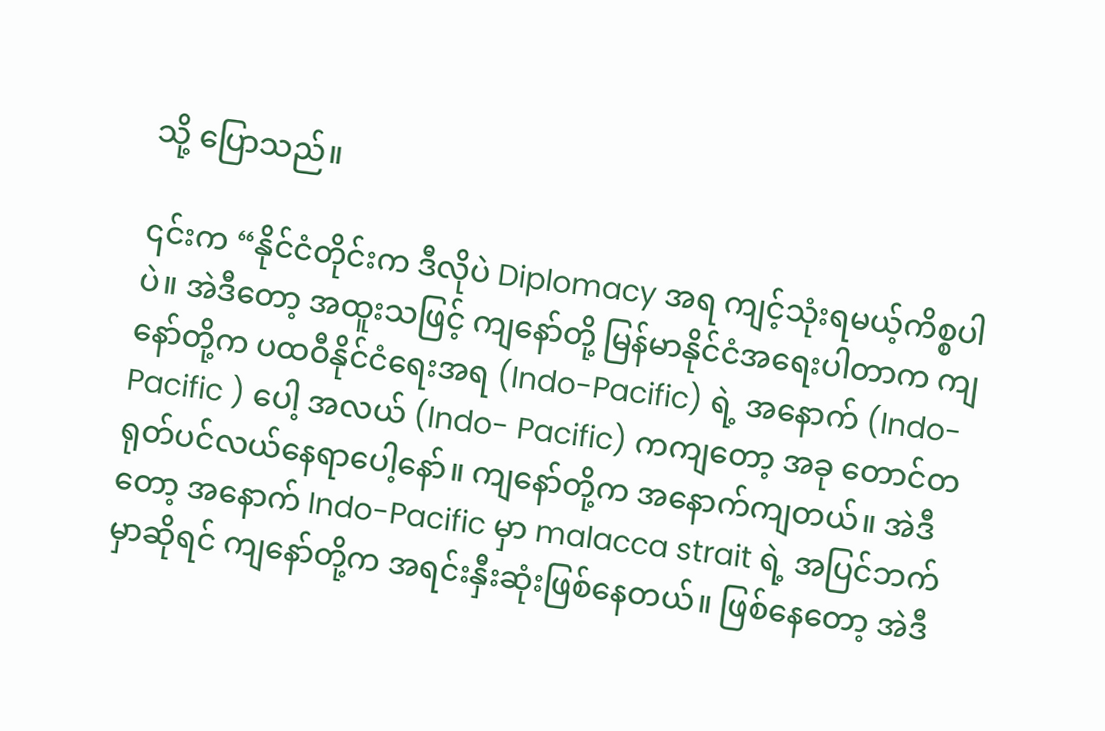သို့ ပြောသည်။

၎င်းက “နိုင်ငံတိုင်းက ဒီလိုပဲ Diplomacy အရ ကျင့်သုံးရမယ့်ကိစ္စပါပဲ။ အဲဒီတော့ အထူးသဖြင့် ကျနော်တို့ မြန်မာနိုင်ငံအရေးပါတာက ကျနော်တို့က ပထဝီနိုင်ငံရေးအရ (Indo-Pacific) ရဲ့ အနောက် (Indo-Pacific ) ပေါ့ အလယ် (Indo- Pacific) ကကျတော့ အခု တောင်တရုတ်ပင်လယ်နေရာပေါ့နော်။ ကျနော်တို့က အနောက်ကျတယ်။ အဲဒီတော့ အနောက် Indo-Pacific မှာ malacca strait ရဲ့ အပြင်ဘက် မှာဆိုရင် ကျနော်တို့က အရင်းနှီးဆုံးဖြစ်နေတယ်။ ဖြစ်နေတော့ အဲဒီ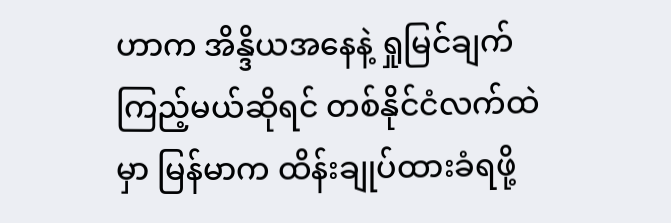ဟာက အိန္ဒိယအနေနဲ့ ရှုမြင်ချက် ကြည့်မယ်ဆိုရင် တစ်နိုင်ငံလက်ထဲမှာ မြန်မာက ထိန်းချုပ်ထားခံရဖို့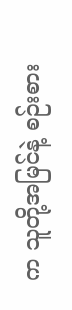က သူတို့အမြင်နဲ့ စဉ်းစား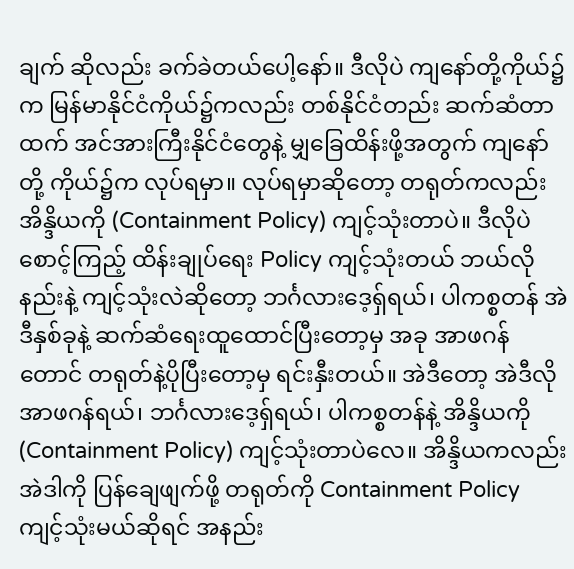ချက် ဆိုလည်း ခက်ခဲတယ်ပေါ့နော်။ ဒီလိုပဲ ကျနော်တို့ကိုယ်၌က မြန်မာနိုင်ငံကိုယ်၌ကလည်း တစ်နိုင်ငံတည်း ဆက်ဆံတာထက် အင်အားကြီးနိုင်ငံတွေနဲ့ မျှခြေထိန်းဖို့အတွက် ကျနော်တို့ ကိုယ်၌က လုပ်ရမှာ။ လုပ်ရမှာဆိုတော့ တရုတ်ကလည်း အိန္ဒိယကို (Containment Policy) ကျင့်သုံးတာပဲ။ ဒီလိုပဲ စောင့်ကြည့် ထိန်းချုပ်ရေး Policy ကျင့်သုံးတယ် ဘယ်လိုနည်းနဲ့ ကျင့်သုံးလဲဆိုတော့ ဘင်္ဂလားဒေ့ရှ်ရယ်၊ ပါကစ္စတန် အဲဒီနှစ်ခုနဲ့ ဆက်ဆံရေးထူထောင်ပြီးတော့မှ အခု အာဖဂန်တောင် တရုတ်နဲ့ပိုပြီးတော့မှ ရင်းနှီးတယ်။ အဲဒီတော့ အဲဒီလို အာဖဂန်ရယ်၊ ဘင်္ဂလားဒေ့ရှ်ရယ်၊ ပါကစ္စတန်နဲ့ အိန္ဒိယကို (Containment Policy) ကျင့်သုံးတာပဲလေ။ အိန္ဒိယကလည်း အဲဒါကို ပြန်ချေဖျက်ဖို့ တရုတ်ကို Containment Policy ကျင့်သုံးမယ်ဆိုရင် အနည်း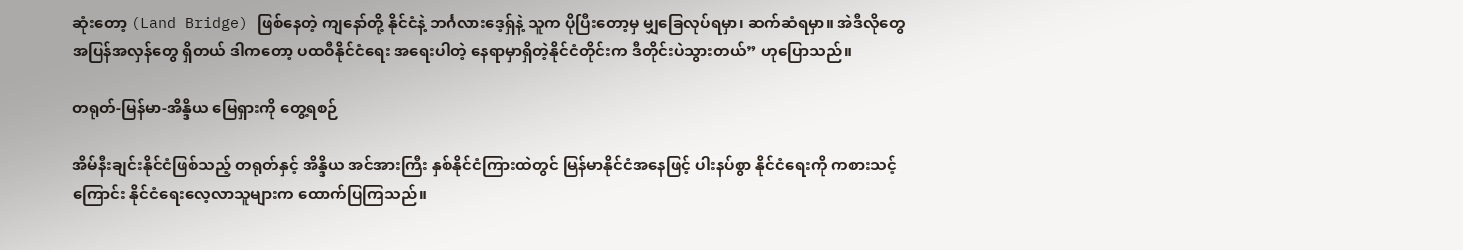ဆုံးတော့ (Land Bridge) ဖြစ်နေတဲ့ ကျနော်တို့ နိုင်ငံနဲ့ ဘင်္ဂလားဒေ့ရှ်နဲ့ သူက ပိုပြီးတော့မှ မျှခြေလုပ်ရမှာ၊ ဆက်ဆံရမှာ။ အဲဒီလိုတွေ အပြန်အလှန်တွေ ရှိတယ် ဒါကတော့ ပထဝီနိုင်ငံရေး အရေးပါတဲ့ နေရာမှာရှိတဲ့နိုင်ငံတိုင်းက ဒီတိုင်းပဲသွားတယ်” ဟုပြောသည်။

တရုတ်-မြန်မာ-အိန္ဒိယ မြေရှားကို တွေ့ရစဉ်

အိမ်နီးချင်းနိုင်ငံဖြစ်သည့် တရုတ်နှင့် အိန္ဒိယ အင်အားကြီး နှစ်နိုင်ငံကြားထဲတွင် မြန်မာနိုင်ငံအနေဖြင့် ပါးနပ်စွာ နိုင်ငံရေးကို ကစားသင့်ကြောင်း နိုင်ငံရေးလေ့လာသူများက ထောက်ပြကြသည်။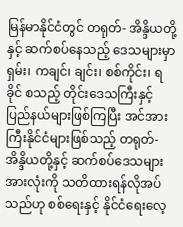မြန်မာနိုင်ငံတွင် တရုတ်- အိန္ဒိယတို့နှင့် ဆက်စပ်နေသည့် ဒေသများမှာ ရှမ်း၊ ကချင်၊ ချင်း၊ စစ်ကိုင်း၊ ရခိုင် စသည့် တိုင်းဒေသကြီးနှင့် ပြည်နယ်များဖြစ်ကြပြီး အင်အားကြီးနိုင်ငံများဖြစ်သည့် တရုတ်- အိန္ဒိယတို့နှင့် ဆက်စပ်ဒေသများအားလုံးကို သတိထားရန်လိုအပ်သည်ဟု စစ်ရေးနှင့် နိုင်ငံရေးလေ့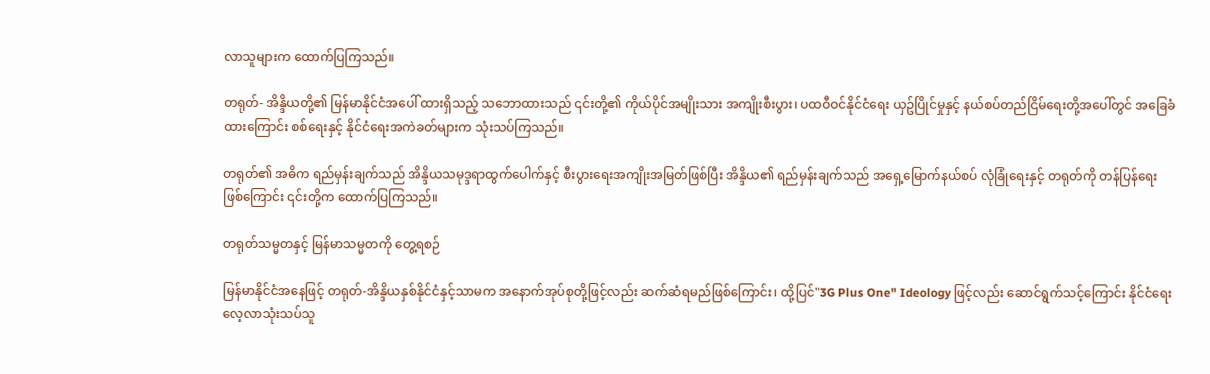လာသူများက ထောက်ပြကြသည်။

တရုတ်- အိန္ဒိယတို့၏ မြန်မာနိုင်ငံအပေါ် ထားရှိသည့် သဘောထားသည် ၎င်းတို့၏ ကိုယ်ပိုင်အမျိုးသား အကျိုးစီးပွား၊ ပထဝီဝင်နိုင်ငံရေး ယှဥ်ပြိုင်မှုနှင့် နယ်စပ်တည်ငြိမ်ရေးတို့အပေါ်တွင် အခြေခံထားကြောင်း စစ်ရေးနှင့် နိုင်ငံရေးအကဲခတ်များက သုံးသပ်ကြသည်။

တရုတ်၏ အဓိက ရည်မှန်းချက်သည် အိန္ဒိယသမုဒ္ဒရာထွက်ပေါက်နှင့် စီးပွားရေးအကျိုးအမြတ်ဖြစ်ပြီး အိန္ဒိယ၏ ရည်မှန်းချက်သည် အရှေ့မြောက်နယ်စပ် လုံခြုံရေးနှင့် တရုတ်ကို တန်ပြန်ရေးဖြစ်ကြောင်း ၎င်းတို့က ထောက်ပြကြသည်။

တရုတ်သမ္မတနှင့် မြန်မာသမ္မတကို တွေ့ရစဉ်

မြန်မာနိုင်ငံအနေဖြင့် တရုတ်-အိန္ဒိယနှစ်နိုင်ငံနှင့်သာမက အနောက်အုပ်စုတို့ဖြင့်လည်း ဆက်ဆံရမည်ဖြစ်ကြောင်း၊ ထို့ပြင်"3G Plus One" Ideology ဖြင့်လည်း ဆောင်ရွက်သင့်ကြောင်း နိုင်ငံရေးလေ့လာသုံးသပ်သူ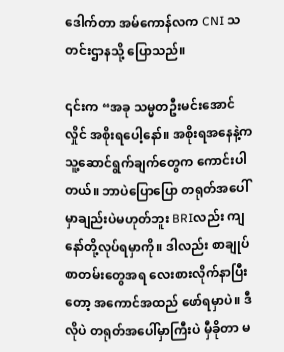ဒေါက်တာ အမ်ကောန်လက CNI သတင်းဌာနသို့ ပြောသည်။

၎င်းက “အခု သမ္မတဦးမင်းအောင်လှိုင် အစိုးရပေါ့နော်။ အစိုးရအနေနဲ့က သူ့ဆောင်ရွက်ချက်တွေက ကောင်းပါတယ်။ ဘာပဲပြောပြော တရုတ်အပေါ်မှာချည်းပဲမဟုတ်ဘူး BRIလည်း ကျနော်တို့လုပ်ရမှာကို။ ဒါလည်း စာချုပ်စာတမ်းတွေအရ လေးစားလိုက်နာပြီးတော့ အကောင်အထည် ဖော်ရမှာပဲ။ ဒီလိုပဲ တရုတ်အပေါ်မှာကြီးပဲ မှီခိုတာ မ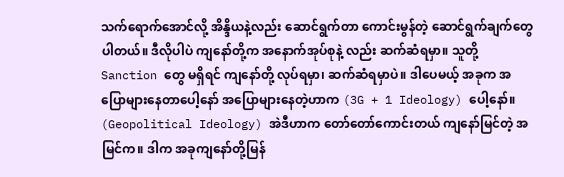သက်ရောက်အောင်လို့ အိန္ဒိယနဲ့လည်း ဆောင်ရွက်တာ ကောင်းမွန်တဲ့ ဆောင်ရွက်ချက်တွေပါတယ်။ ဒီလိုပါပဲ ကျနော်တို့က အနောက်အုပ်စုနဲ့ လည်း ဆက်ဆံရမှာ။ သူတို့ Sanction တွေ မရှိရင် ကျနော်တို့ လုပ်ရမှာ၊ ဆက်ဆံရမှာပဲ။ ဒါပေမယ့် အခုက‌ အပြော‌များနေတာပေါ့နော် အပြောများနေတဲ့ဟာက (3G + 1 Ideology) ပေါ့နော်။ (Geopolitical Ideology) အဲဒီဟာက တော်တော်ကောင်းတယ် ကျနော်မြင်တဲ့ အမြင်က။ ဒါက အခုကျနော်တို့မြန်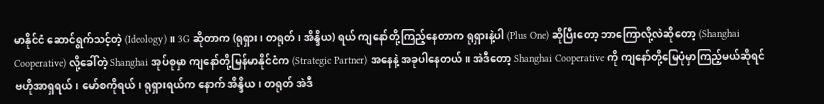မာနိုင်ငံ ဆောင်ရွက်သင့်တဲ့ (Ideology)။ 3G ဆိုတာက (ရုရှား၊ တရုတ်၊ အိန္ဒိယ) ရယ် ကျနော်တို့ကြည့်နေတာက ရုရှားနဲ့ပါ (Plus One) ဆိုပြီးတော့ ဘာကြောလို့လဲဆိုတော့ (Shanghai Cooperative) လို့ခေါ်တဲ့ Shanghai အုပ်စုမှာ ကျနော်တို့မြန်မာနိုင်ငံက (Strategic Partner) အနေနဲ့ အခုပါနေတယ်။ အဲဒီတော့ Shanghai Cooperative ကို ကျနော်တို့မြေပုံမှာကြည့်မယ်ဆိုရင် ဗဟိုအာရှရယ်၊ မော်စကိုရယ်၊ ရုရှားရယ်က နောက် အိန္ဒိယ၊ တရုတ် အဲဒီ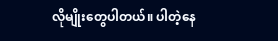လိုမျိုးတွေပါတယ်။ ပါတဲ့နေ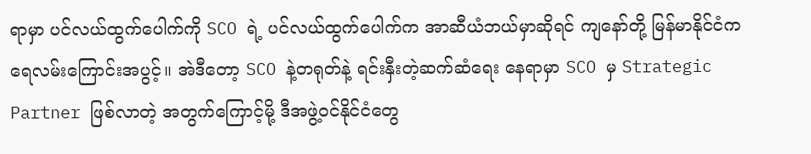ရာမှာ ပင်လယ်ထွက်ပေါက်ကို SCO ရဲ့ ပင်လယ်ထွက်ပေါက်က အာဆီယံဘယ်မှာဆိုရင် ကျနော်တို့ မြန်မာနိုင်ငံက ရေလမ်းကြောင်းအပွင့်။ အဲဒီတော့ SCO နဲ့တရုတ်နဲ့ ရင်းနှီးတဲ့ဆက်ဆံရေး နေရာမှာ SCO မှ Strategic Partner ဖြစ်လာတဲ့ အတွက်ကြောင့်မို့ ဒီအဖွဲ့၀င်နိုင်ငံတွေ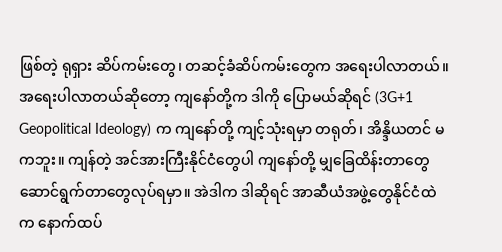ဖြစ်တဲ့ ရုရှား ဆိပ်ကမ်း‌တွေ၊ တဆင့်ခံဆိပ်ကမ်းတွေက အရေးပါလာတယ်။ အရေးပါလာတယ်ဆိုတော့ ကျနော်တို့က ဒါကို ပြောမယ်ဆိုရင် (3G+1 Geopolitical Ideology) က ကျနော်တို့ ကျင့်သုံးရမှာ တရုတ်၊ အိန္ဒိယတင် မကဘူး။ ကျန်တဲ့ အင်အားကြီးနိုင်ငံတွေပါ ကျနော်တို့ မျှခြေထိန်းတာတွေ ဆောင်ရွက်တာတွေလုပ်ရမှာ။ အဲဒါက ဒါဆိုရင် အာဆီယံအဖွဲ့တွေနိုင်ငံထဲက နောက်ထပ်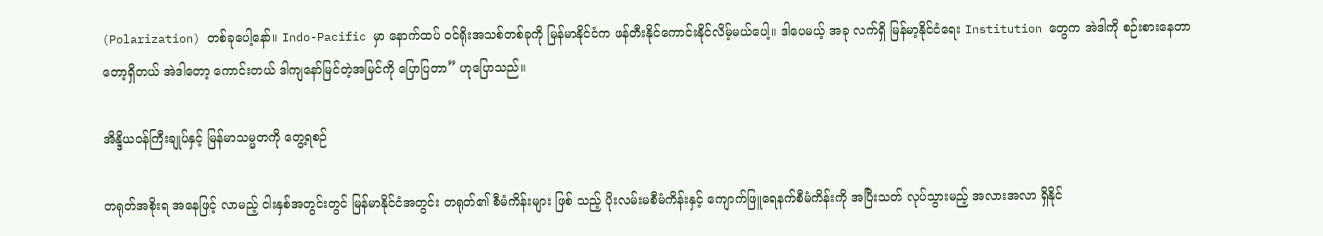(Polarization) တစ်ခုပေါ့နော်။ Indo-Pacific မှာ နောက်ထပ် ၀င်ရိုးအသစ်တစ်ခုကို မြန်မာနိုင်ငံက ဖန်တီးနိုင်ကောင်းနိုင်လိမ့်မယ်ပေါ့။ ဒါပေမယ့် အခု လက်ရှိ မြန်မာ့နိုင်ငံရေး Institution တွေက အဲဒါကို စဉ်းစားနေတာတော့ရှိတယ် အဲဒါတော့ ကောင်းတယ် ဒါကျနော်မြင်တဲ့အမြင်ကို ပြောပြတာ” ဟုပြောသည်။

အိန္ဒိယဝန်ကြီးချုပ်နှင့် မြန်မာသမ္မတကို တွေ့ရစဉ်

တရုတ်အစိုးရ အနေဖြင့် လာမည့် ငါးနှစ်အတွင်းတွင် မြန်မာနိုင်ငံအတွင်း တရုတ်၏ စီမံကိန်းများ ဖြစ် သည့် ပိုးလမ်းမစီမံကိန်းနှင့် ကျောက်ဖြူရေနက်စီမံကိန်းကို အပြီးသတ် လုပ်သွားမည့် အလားအလာ ရှိနိုင်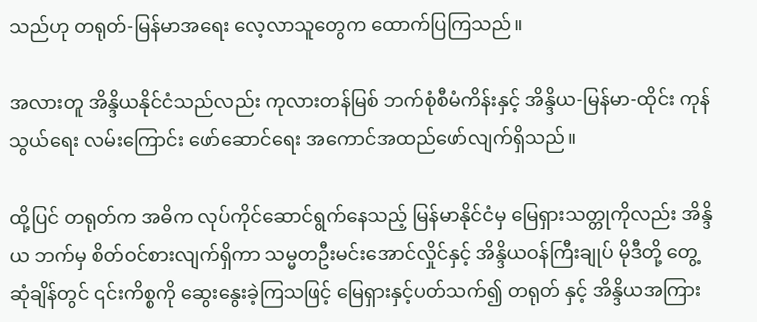သည်ဟု တရုတ်-မြန်မာအရေး လေ့လာသူတွေက ‌ထောက်ပြကြသည်။

အလားတူ အိန္ဒိယနိုင်ငံသည်လည်း ကုလားတန်မြစ် ဘက်စုံစီမံကိန်းနှင့် အိန္ဒိယ-မြန်မာ-ထိုင်း ကုန်သွယ်ရေး လမ်းကြောင်း ဖော်ဆောင်ရေး အကောင်အထည်ဖော်လျက်ရှိသည်။

ထို့ပြင် တရုတ်က အဓိက လုပ်ကိုင်ဆောင်ရွက်နေသည့် မြန်မာနိုင်ငံမှ မြေရှားသတ္တုကိုလည်း အိန္ဒိယ ဘက်မှ စိတ်ဝင်စားလျက်ရှိကာ သမ္မတဦးမင်းအောင်လှိုင်နှင့် အိန္ဒိယဝန်ကြီးချုပ် မိုဒီတို့ တွေ့ဆုံချိန်တွင် ၎င်းကိစ္စကို ဆွေးနွေးခဲ့ကြသဖြင့် မြေရှားနှင့်ပတ်သက်၍ တရုတ် နှင့် အိန္ဒိယအကြား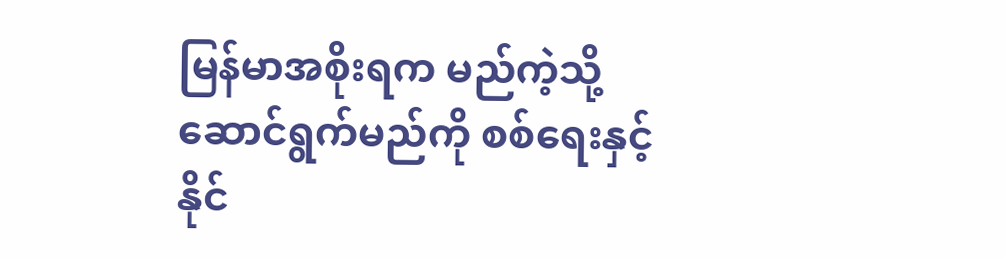မြန်မာအစိုးရက မည်ကဲ့သို့ ဆောင်ရွက်မည်ကို စစ်ရေးနှင့် နိုင်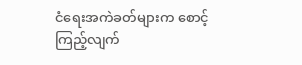ငံရေးအကဲခတ်များက စောင့်ကြည့်လျက်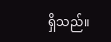ရှိသည်။